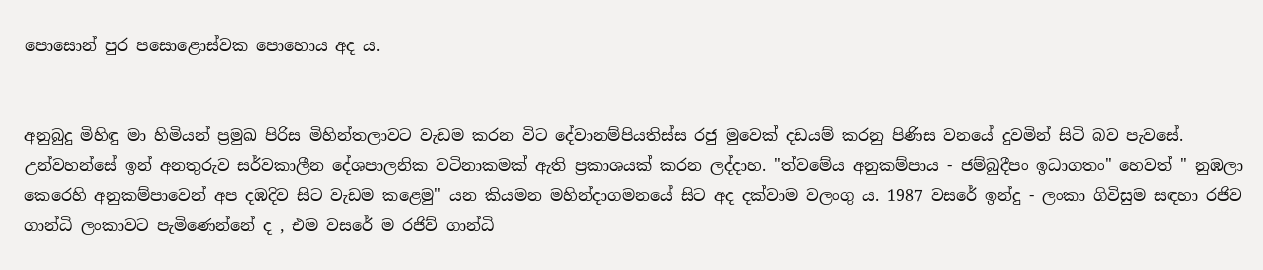පොසොන් පුර පසොළොස්වක පොහොය අද ය.


අනුබුදු මිහිඳු මා හිමියන් ප්‍රමුඛ පිරිස මිහින්තලාවට වැඩම කරන විට දේවානම්පියතිස්ස රජු මුවෙක් දඩයම් කරනු පිණිස වනයේ දුවමින් සිටි බව පැවසේ. උන්වහන්සේ ඉන් අනතුරුව සර්වකාලීන දේශපාලනික වටිනාකමක් ඇති ප්‍රකාශයක් කරන ලද්දාහ. "ත්වමේය අනුකම්පාය - ජම්බුදීපං ඉධාගතං" හෙවත් " නුඹලා කෙරෙහි අනුකම්පාවෙන් අප දඹදිව සිට වැඩම කළෙමු" යන කියමන මහින්දාගමනයේ සිට අද දක්වාම වලංගු ය. 1987 වසරේ ඉන්දු - ලංකා ගිවිසුම සඳහා රජිව ගාන්ධි ලංකාවට පැමිණෙන්නේ ද , එම වසරේ ම රජිව් ගාන්ධි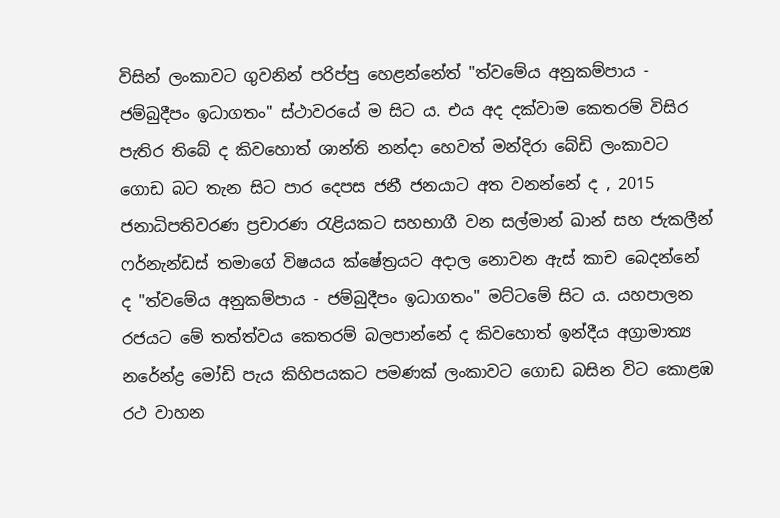විසින් ලංකාවට ගුවනින් පරිප්පු හෙළන්නේත් "ත්වමේය අනුකම්පාය - ජම්බුදීපං ඉධාගතං" ස්ථාවරයේ ම සිට ය. එය අද දක්වාම කෙතරම් විසිර පැතිර තිබේ ද කිවහොත් ශාන්ති නන්දා හෙවත් මන්දිරා බේඩි ලංකාවට ගොඩ බට තැන සිට පාර දෙපස ජනී ජනයාට අත වනන්නේ ද , 2015 ජනාධිපතිවරණ ප්‍රචාරණ රැළියකට සහභාගී වන සල්මාන් ඛාන් සහ ජැකලීන් ෆර්නැන්ඩස් තමාගේ විෂයය ක්ෂේත්‍රයට අදාල නොවන ඇස් කාච බෙදන්නේ ද "ත්වමේය අනුකම්පාය - ජම්බුදීපං ඉධාගතං" මට්ටමේ සිට ය. යහපාලන රජයට මේ තත්‍ත්වය කෙතරම් බලපාන්නේ ද කිවහොත් ඉන්දීය අග්‍රාමාත්‍ය නරේන්ද්‍ර මෝඩි පැය කිහිපයකට පමණක් ලංකාවට ගොඩ බසින විට කොළඹ රථ වාහන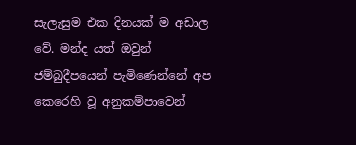සැලැසුම එක දිනයක් ම අඩාල වේ. මන්ද යත් ඔවුන් ජම්බුදීපයෙන් පැමිණෙන්නේ අප කෙරෙහි වූ අනුකම්පාවෙන්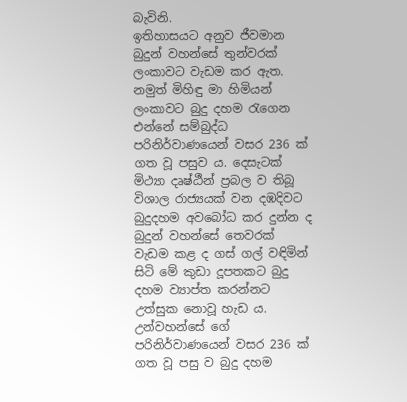බැවිනි.
ඉතිහාසයට අනුව ජීවමාන බුදුන් වහන්සේ තුන්වරක් ලංකාවට වැඩම කර ඇත. නමුත් මිහිඳු මා හිමියන් ලංකාවට බුදු දහම රැගෙන එන්නේ සම්බුද්ධ පරිනිර්වාණයෙන් වසර 236 ක් ගත වූ පසුව ය. දෙසැටක් මිථ්‍යා දෘෂ්ඨීන් ප්‍රබල ව තිබූ විශාල රාජ්‍යයක් වන දඹදිවට බුදුදහම අවබෝධ කර දුන්න ද බුදුන් වහන්සේ තෙවරක් වැඩම කළ ද ගස් ගල් වඳිමින් සිටි මේ කුඩා දූපතකට බුදු දහම ව්‍යාප්ත කරන්නට උත්සුක නොවූ හැඩ ය. උන්වහන්සේ ගේ පරිනිර්වාණයෙන් වසර 236 ක් ගත වූ පසු ව බුදු දහම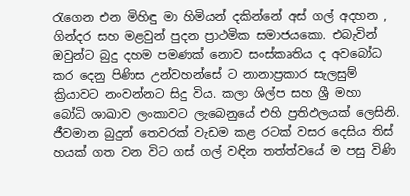රැගෙන එන මිහිඳු මා හිමියන් දකින්නේ අස් ගල් අදහන , ගින්දර සහ මළවුන් පුදන ප්‍රාථමික සමාජයකො. එබැවින් ඔවුන්ට බුදු දහම පමණක් නොව සංස්කෘතිය ද අවබෝධ කර දෙනු පිණිස උන්වහන්සේ ට නානාප්‍රකාර සැලසුම් ක්‍රියාවට නංවන්නට සිදු විය. කලා ශිල්ප සහ ශ්‍රී මහා බෝධි ශාඛාව ලංකාවට ලැබෙනුයේ එහි ප්‍රතිඵලයක් ලෙසිනි.
ජීවමාන බුදුන් තෙවරක් වැඩම කළ රටක් වසර දෙසිය තිස් හයක් ගත වන විට ගස් ගල් වඳින තත්ත්වයේ ම පසු විණි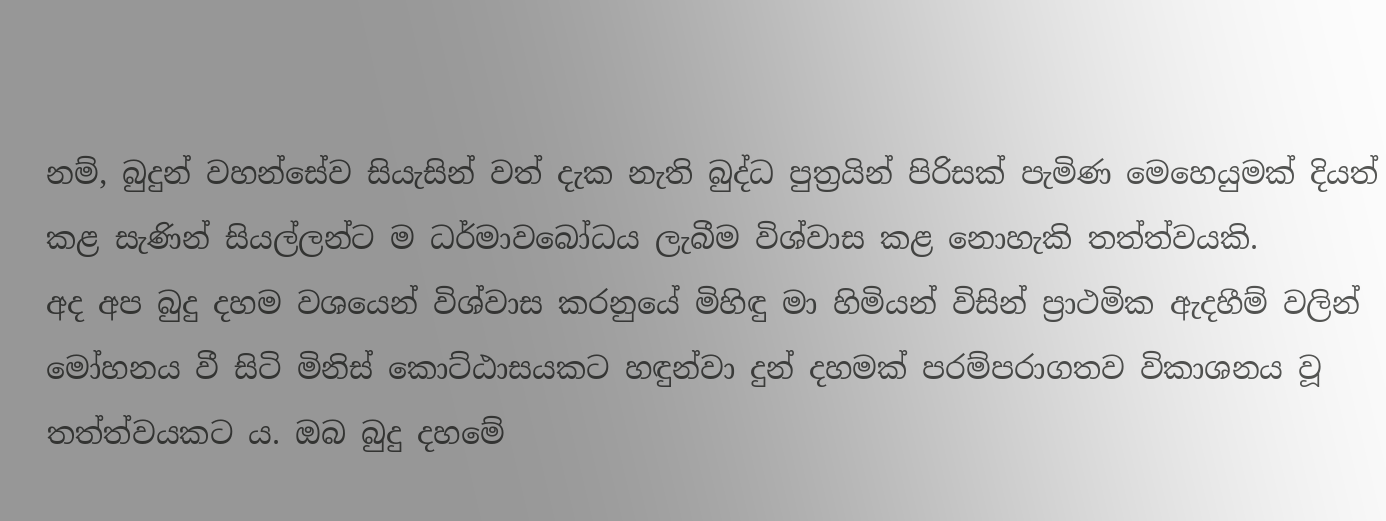නම්, බුදුන් වහන්සේව සියැසින් වත් දැක නැති බුද්ධ පුත්‍රයින් පිරිසක් පැමිණ මෙහෙයුමක් දියත් කළ සැණින් සියල්ලන්ට ම ධර්මාවබෝධය ලැබීම විශ්වාස කළ නොහැකි තත්ත්වයකි.
අද අප බුදු දහම වශයෙන් විශ්වාස කරනුයේ මිහිඳු මා හිමියන් විසින් ප්‍රාථමික ඇදහීම් වලින් මෝහනය වී සිටි මිනිස් කොට්ඨාසයකට හඳුන්වා දුන් දහමක් පරම්පරාගතව විකාශනය වූ තත්ත්වයකට ය. ඔබ බුදු දහමේ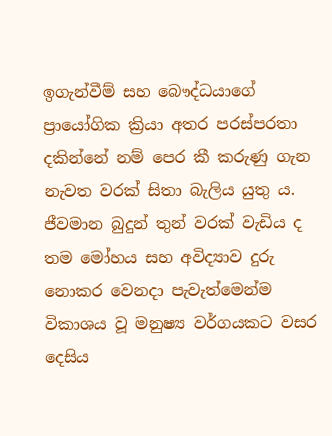ඉගැන්වීම් සහ බෞද්ධයාගේ ප්‍රායෝගික ක්‍රියා අතර පරස්පරතා දකින්නේ නම් පෙර කී කරුණු ගැන නැවත වරක් සිතා බැලිය යුතු ය.
ජීවමාන බුදුන් තුන් වරක් වැඩිය ද තම මෝහය සහ අවිද්‍යාව දුරු නොකර වෙනදා පැවැත්මෙන්ම විකාශය වූ මනුෂ්‍ය වර්ගයකට වසර දෙසිය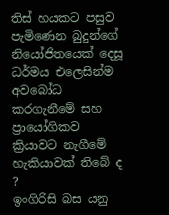තිස් හයකට පසුව පැමිණෙන බුදුන්ගේ නියෝජිතයෙක් දෙසූ ධර්මය එලෙසින්ම අවබෝධ කරගැනීමේ සහ ප්‍රායෝගිකව ක්‍රියාවට නැගීමේ හැකියාවක් තිබේ ද ?
ඉංගිරිසි බස යනු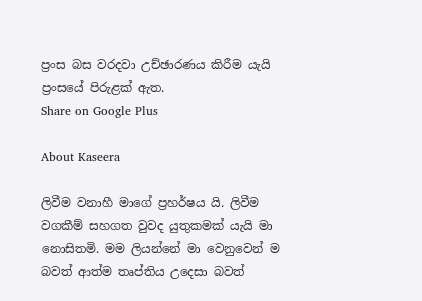ප්‍රංස බස වරදවා උච්ඡාරණය කිරීම යැයි ප්‍රංසයේ පිරුළක් ඇත.
Share on Google Plus

About Kaseera

ලිවීම වනාහී මාගේ ප්‍රහර්ෂය යි. ලිවීම වගකීම් සහගත වුවද යුතුකමක් යැයි මා නොසිතමි. මම ලියන්නේ මා වෙනුවෙන් ම බවත් ආත්ම තෘප්තිය උදෙසා බවත්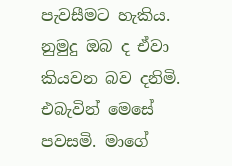පැවසීමට හැකිය. නුමුදු ඔබ ද ඒවා කියවන බව දනිමි. එබැවින් මෙසේ පවසමි. මාගේ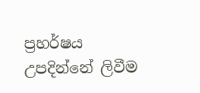ප්‍රහර්ෂය උපදින්නේ ලිවීම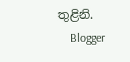තුළිනි.
    Blogger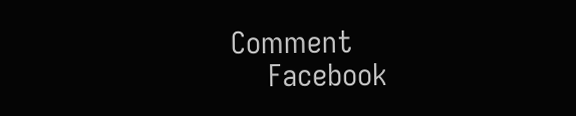Comment
    Facebook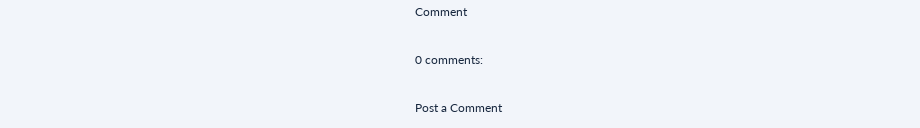Comment

0 comments:

Post a Comment